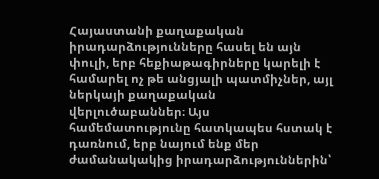Հայաստանի քաղաքական իրադարձությունները հասել են այն փուլի, երբ հեքիաթագիրները կարելի է համարել ոչ թե անցյալի պատմիչներ, այլ ներկայի քաղաքական վերլուծաբաններ։ Այս համեմատությունը հատկապես հստակ է դառնում, երբ նայում ենք մեր ժամանակակից իրադարձություններին՝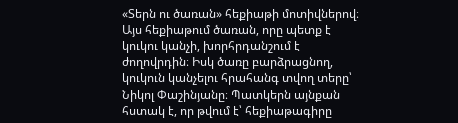«Տերն ու ծառան» հեքիաթի մոտիվներով։
Այս հեքիաթում ծառան, որը պետք է կուկու կանչի, խորհրդանշում է ժողովրդին։ Իսկ ծառը բարձրացնող, կուկուն կանչելու հրահանգ տվող տերը՝ Նիկոլ Փաշինյանը։ Պատկերն այնքան հստակ է, որ թվում է՝ հեքիաթագիրը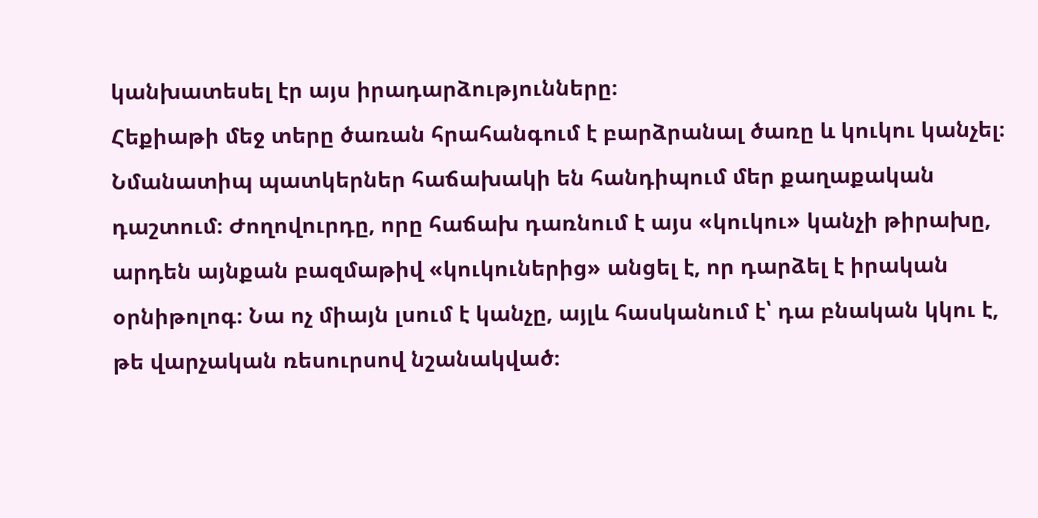կանխատեսել էր այս իրադարձությունները։
Հեքիաթի մեջ տերը ծառան հրահանգում է բարձրանալ ծառը և կուկու կանչել։ Նմանատիպ պատկերներ հաճախակի են հանդիպում մեր քաղաքական դաշտում։ Ժողովուրդը, որը հաճախ դառնում է այս «կուկու» կանչի թիրախը, արդեն այնքան բազմաթիվ «կուկուներից» անցել է, որ դարձել է իրական օրնիթոլոգ։ Նա ոչ միայն լսում է կանչը, այլև հասկանում է՝ դա բնական կկու է, թե վարչական ռեսուրսով նշանակված։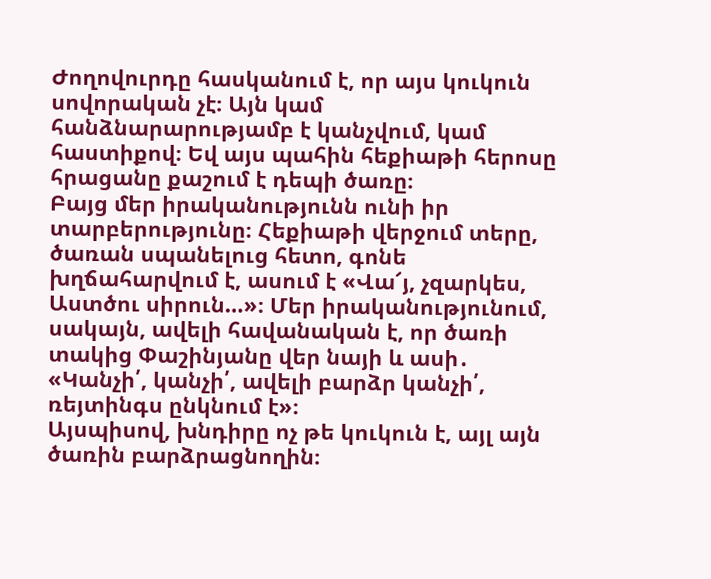Ժողովուրդը հասկանում է, որ այս կուկուն սովորական չէ։ Այն կամ հանձնարարությամբ է կանչվում, կամ հաստիքով։ Եվ այս պահին հեքիաթի հերոսը հրացանը քաշում է դեպի ծառը։
Բայց մեր իրականությունն ունի իր տարբերությունը։ Հեքիաթի վերջում տերը, ծառան սպանելուց հետո, գոնե խղճահարվում է, ասում է «Վա՜յ, չզարկես, Աստծու սիրուն…»։ Մեր իրականությունում, սակայն, ավելի հավանական է, որ ծառի տակից Փաշինյանը վեր նայի և ասի․ «Կանչի՛, կանչի՛, ավելի բարձր կանչի՛, ռեյտինգս ընկնում է»։
Այսպիսով, խնդիրը ոչ թե կուկուն է, այլ այն ծառին բարձրացնողին։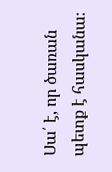Սա՛ է, որ ծառան պետք է հասկանա։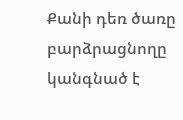Քանի դեռ ծառը բարձրացնողը կանգնած է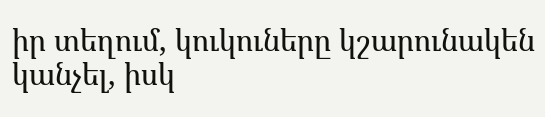իր տեղում, կուկուները կշարունակեն կանչել, իսկ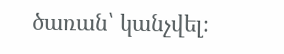ծառան՝ կանչվել։